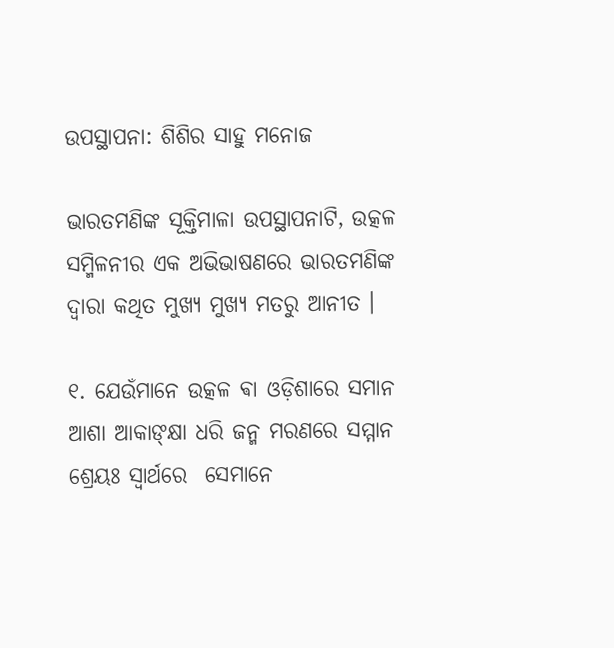ଉପସ୍ଥାପନା: ଶିଶିର ସାହୁ ମନୋଜ

ଭାରତମଣିଙ୍କ ସୂକ୍ତିମାଳା ଉପସ୍ଥାପନାଟି, ଉତ୍କଳ ସମ୍ମିଳନୀର ଏକ ଅଭିଭାଷଣରେ ଭାରତମଣିଙ୍କ ଦ୍ଵାରା କଥିତ ମୁଖ୍ୟ ମୁଖ୍ୟ ମତରୁ ଆନୀତ ।

୧. ଯେଉଁମାନେ ଉତ୍କଳ ଵା ଓଡ଼ିଶାରେ ସମାନ ଆଶା ଆକାଙ୍କ୍ଷା ଧରି ଜନ୍ମ ମରଣରେ ସମ୍ମାନ ଶ୍ରେୟଃ ସ୍ଵାର୍ଥରେ  ସେମାନେ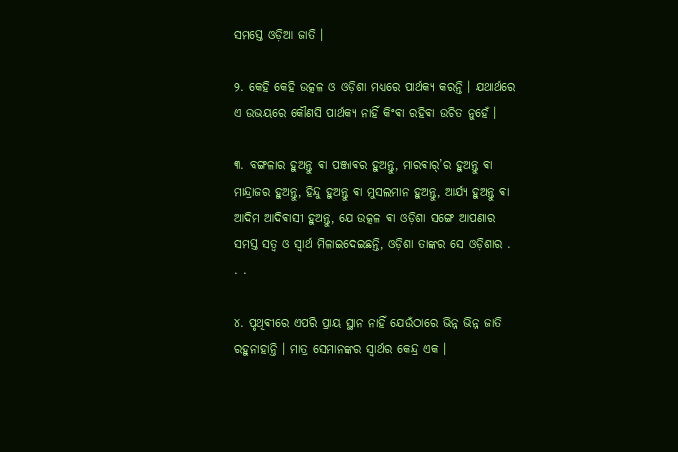ସମସ୍ତେ ଓଡ଼ିଆ ଜାତି ।

୨. କେହି କେହି ଉତ୍କଳ ଓ ଓଡ଼ିଶା ମଧ୍ୟରେ ପାର୍ଥକ୍ୟ କରନ୍ତି । ଯଥାର୍ଥରେ ଏ ଉଭୟରେ କୌଣସି ପାର୍ଥକ୍ୟ ନାହିଁ କିଂଵା ରହିଵା ଉଚିତ ନୁହେଁ ।

୩. ବଙ୍ଗଳାର ହୁଅନ୍ତୁ ଵା ପଞ୍ଜାଵର ହୁଅନ୍ତୁ, ମାରଵାର୍’ର ହୁଅନ୍ତୁ ଵା ମାନ୍ଦ୍ରାଜର ହୁଅନ୍ତୁ, ହିନ୍ଦୁ ହୁଅନ୍ତୁ ଵା ମୁସଲମାନ ହୁଅନ୍ତୁ, ଆର୍ଯ୍ୟ ହୁଅନ୍ତୁ ଵା ଆଦିମ ଆଦିଵାସୀ ହୁଅନ୍ତୁ, ଯେ ଉତ୍କଳ ଵା ଓଡ଼ିଶା ସଙ୍ଗେ ଆପଣାର ସମସ୍ତ ସତ୍ଵ ଓ ସ୍ଵାର୍ଥ ମିଳାଇଦେଇଛନ୍ତି, ଓଡ଼ିଶା ତାଙ୍କର ସେ ଓଡ଼ିଶାର . . .

୪. ପୃଥିଵୀରେ ଏପରି ପ୍ରାୟ ସ୍ଥାନ ନାହିଁ ଯେଉଁଠାରେ ଭିନ୍ନ ଭିନ୍ନ ଜାତି ରହୁନାହାନ୍ତି । ମାତ୍ର ସେମାନଙ୍କର ସ୍ଵାର୍ଥର କେନ୍ଦ୍ର ଏକ ।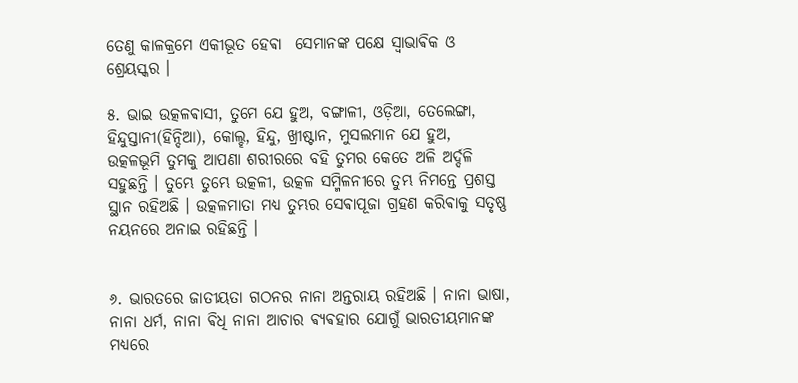ତେଣୁ କାଳକ୍ରମେ ଏକୀଭୂତ ହେଵା  ସେମାନଙ୍କ ପକ୍ଷେ ସ୍ଵାଭାଵିକ ଓ ଶ୍ରେୟସ୍କର ।

୫. ଭାଇ ଉତ୍କଳଵାସୀ, ତୁମେ ଯେ ହୁଅ, ବଙ୍ଗାଳୀ, ଓଡ଼ିଆ, ତେଲେଙ୍ଗା, ହିନ୍ଦୁସ୍ତାନୀ(ହିନ୍ଦିଆ), କୋଲ୍ହ, ହିନ୍ଦୁ, ଖ୍ରୀଷ୍ଟାନ, ମୁସଲମାନ ଯେ ହୁଅ, ଉତ୍କଳଭୂମି ତୁମକୁ ଆପଣା ଶରୀରରେ ବହି ତୁମର କେତେ ଅଳି ଅର୍ଦ୍ଦଳି ସହୁଛନ୍ତି । ତୁମ୍ଭେ ତୁମ୍ଭେ ଉତ୍କଳୀ, ଉତ୍କଳ ସମ୍ମିଳନୀରେ ତୁମ୍ଭ ନିମନ୍ତେ ପ୍ରଶସ୍ତ ସ୍ଥାନ ରହିଅଛି । ଉତ୍କଳମାତା ମଧ୍ୟ ତୁମ୍ଭର ସେଵାପୂଜା ଗ୍ରହଣ କରିଵାକୁ ସତୃଷ୍ଣ ନୟନରେ ଅନାଇ ରହିଛନ୍ତି ।


୬. ଭାରତରେ ଜାତୀୟତା ଗଠନର ନାନା ଅନ୍ତରାୟ ରହିଅଛି । ନାନା ଭାଷା, ନାନା ଧର୍ମ, ନାନା ଵିଧି ନାନା ଆଚାର ଵ୍ଯଵହାର ଯୋଗୁଁ ଭାରତୀୟମାନଙ୍କ ମଧ୍ୟରେ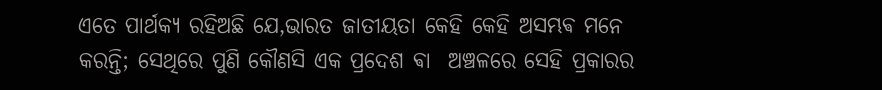ଏତେ ପାର୍ଥକ୍ୟ ରହିଅଛି ଯେ,ଭାରତ ଜାତୀୟତା କେହି କେହି ଅସମ୍ଭଵ ମନେ କରନ୍ତି; ସେଥିରେ ପୁଣି କୌଣସି ଏକ ପ୍ରଦେଶ ଵା  ଅଞ୍ଚଳରେ ସେହି ପ୍ରକାରର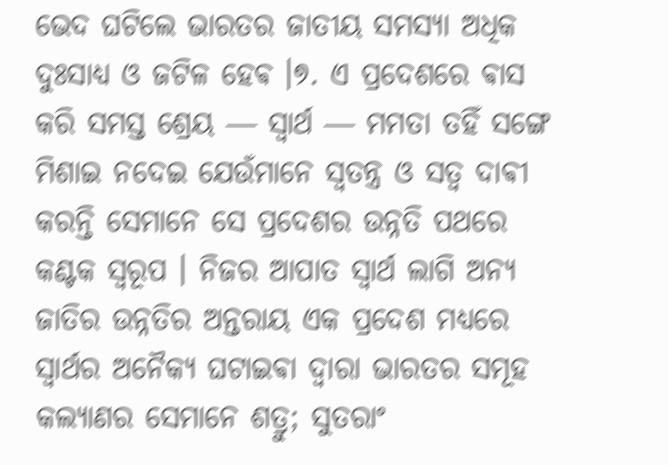ଭେଦ ଘଟିଲେ ଭାରତର ଜାତୀୟ ସମସ୍ଯା ଅଧିକ ଦୁଃସାଧ୍ୟ ଓ ଜଟିଳ ହେଵ ।୭. ଏ ପ୍ରଦେଶରେ ଵାସ କରି ସମସ୍ତ ଶ୍ରେୟ ― ସ୍ଵାର୍ଥ ― ମମତା ତହିଁ ସଙ୍ଗେ ମିଶାଇ ନଦେଇ ଯେଉଁମାନେ ସ୍ଵତନ୍ତ୍ର ଓ ସତ୍ଵ ଦାଵୀ କରନ୍ତି ସେମାନେ ସେ ପ୍ରଦେଶର ଉନ୍ନତି ପଥରେ କଣ୍ଟକ ସ୍ଵରୂପ । ନିଜର ଆପାତ ସ୍ଵାର୍ଥ ଲାଗି ଅନ୍ୟ ଜାତିର ଉନ୍ନତିର ଅନ୍ତରାୟ ଏକ ପ୍ରଦେଶ ମଧ୍ୟରେ ସ୍ଵାର୍ଥର ଅନୈକ୍ୟ ଘଟାଇଵା ଦ୍ଵାରା ଭାରତର ସମୂହ କଲ୍ଯାଣର ସେମାନେ ଶତ୍ରୁ; ସୁତରାଂ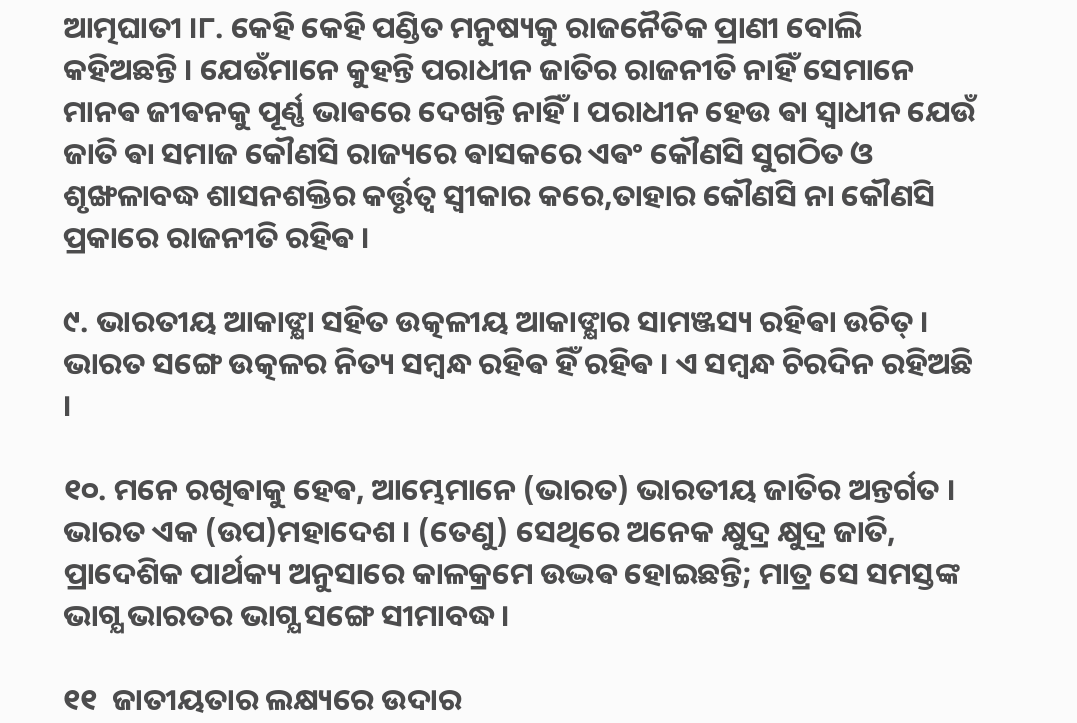ଆତ୍ମଘାତୀ ।୮. କେହି କେହି ପଣ୍ଡିତ ମନୁଷ୍ୟକୁ ରାଜନୈତିକ ପ୍ରାଣୀ ବୋଲି କହିଅଛନ୍ତି । ଯେଉଁମାନେ କୁହନ୍ତି ପରାଧୀନ ଜାତିର ରାଜନୀତି ନାହିଁ ସେମାନେ ମାନଵ ଜୀଵନକୁ ପୂର୍ଣ୍ଣ ଭାଵରେ ଦେଖନ୍ତି ନାହିଁ । ପରାଧୀନ ହେଉ ଵା ସ୍ଵାଧୀନ ଯେଉଁ ଜାତି ଵା ସମାଜ କୌଣସି ରାଜ୍ୟରେ ଵାସକରେ ଏଵଂ କୌଣସି ସୁଗଠିତ ଓ ଶୃଙ୍ଖଳାବଦ୍ଧ ଶାସନଶକ୍ତିର କର୍ତ୍ତୃତ୍ଵ ସ୍ଵୀକାର କରେ,ତାହାର କୌଣସି ନା କୌଣସି ପ୍ରକାରେ ରାଜନୀତି ରହିଵ ।

୯. ଭାରତୀୟ ଆକାଙ୍କ୍ଷା ସହିତ ଉତ୍କଳୀୟ ଆକାଙ୍କ୍ଷାର ସାମଞ୍ଜସ୍ୟ ରହିଵା ଉଚିତ୍ । ଭାରତ ସଙ୍ଗେ ଉତ୍କଳର ନିତ୍ୟ ସମ୍ବନ୍ଧ ରହିଵ ହିଁ ରହିଵ । ଏ ସମ୍ବନ୍ଧ ଚିରଦିନ ରହିଅଛି ।

୧୦. ମନେ ରଖିଵାକୁ ହେଵ, ଆମ୍ଭେମାନେ (ଭାରତ) ଭାରତୀୟ ଜାତିର ଅନ୍ତର୍ଗତ । ଭାରତ ଏକ (ଉପ)ମହାଦେଶ । (ତେଣୁ) ସେଥିରେ ଅନେକ କ୍ଷୁଦ୍ର କ୍ଷୁଦ୍ର ଜାତି, ପ୍ରାଦେଶିକ ପାର୍ଥକ୍ୟ ଅନୁସାରେ କାଳକ୍ରମେ ଉଦ୍ଭଵ ହୋଇଛନ୍ତି; ମାତ୍ର ସେ ସମସ୍ତଙ୍କ ଭାଗ୍ଯ ଭାରତର ଭାଗ୍ଯ ସଙ୍ଗେ ସୀମାବଦ୍ଧ ।

୧୧  ଜାତୀୟତାର ଲକ୍ଷ୍ୟରେ ଉଦାର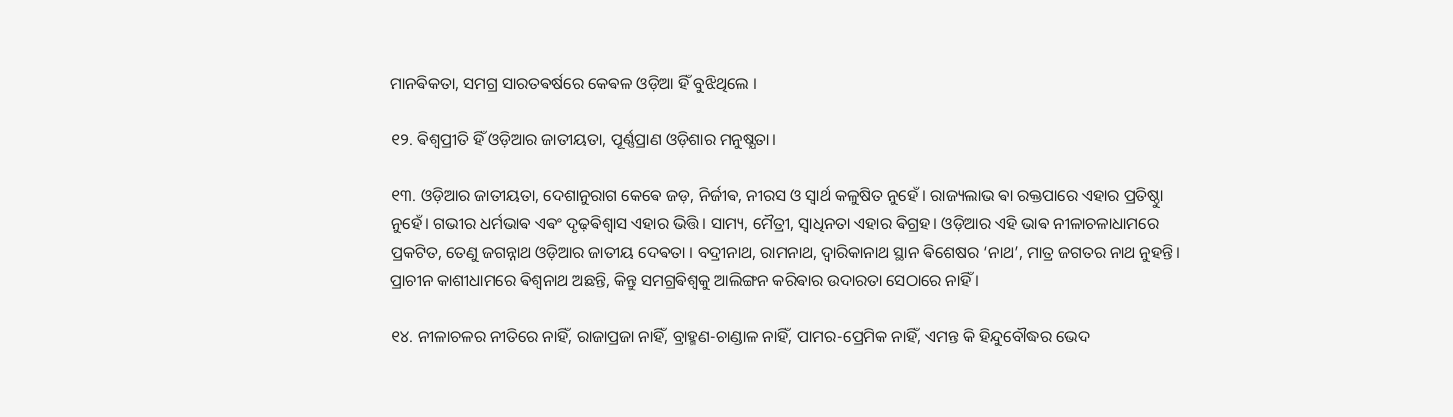ମାନଵିକତା, ସମଗ୍ର ସାରତଵର୍ଷରେ କେଵଳ ଓଡ଼ିଆ ହିଁ ବୁଝିଥିଲେ ।

୧୨. ଵିଶ୍ଵପ୍ରୀତି ହିଁ ଓଡ଼ିଆର ଜାତୀୟତା, ପୂର୍ଣ୍ଣପ୍ରାଣ ଓଡ଼ିଶାର ମନୁଷ୍ଯତା।

୧୩. ଓଡ଼ିଆର ଜାତୀୟତା, ଦେଶାନୁରାଗ କେଵେ ଜଡ଼, ନିର୍ଜୀଵ, ନୀରସ ଓ ସ୍ୱାର୍ଥ କଳୁଷିତ ନୁହେଁ । ରାଜ୍ୟଲାଭ ଵା ରକ୍ତପାରେ ଏହାର ପ୍ରତିଷ୍ଠାୁ ନୁହେଁ। ଗଭୀର ଧର୍ମଭାଵ ଏଵଂ ଦୃଢ଼ଵିଶ୍ୱାସ ଏହାର ଭିତ୍ତି। ସାମ୍ୟ, ମୈତ୍ରୀ, ସ୍ୱାଧିନତା ଏହାର ଵିଗ୍ରହ। ଓଡ଼ିଆର ଏହି ଭାଵ ନୀଳାଚଳାଧାମରେ ପ୍ରକଟିତ, ତେଣୁ ଜଗନ୍ନାଥ ଓଡ଼ିଆର ଜାତୀୟ ଦେଵତା । ବଦ୍ରୀନାଥ, ରାମନାଥ, ଦ୍ଵାରିକାନାଥ ସ୍ଥାନ ଵିଶେଷର ‘ନାଥ’, ମାତ୍ର ଜଗତର ନାଥ ନୁହନ୍ତି। ପ୍ରାଚୀନ କାଶୀଧାମରେ ଵିଶ୍ୱନାଥ ଅଛନ୍ତି, କିନ୍ତୁ ସମଗ୍ରଵିଶ୍ୱକୁ ଆଲିଙ୍ଗନ କରିଵାର ଉଦାରତା ସେଠାରେ ନାହିଁ ।

୧୪. ନୀଳାଚଳର ନୀତିରେ ନାହିଁ, ରାଜାପ୍ରଜା ନାହିଁ, ବ୍ରାହ୍ମଣ-ଚାଣ୍ଡାଳ ନାହିଁ, ପାମର-ପ୍ରେମିକ ନାହିଁ, ଏମନ୍ତ କି ହିନ୍ଦୁବୌଦ୍ଧର ଭେଦ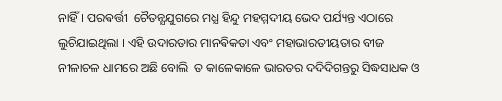ନାହିଁ। ପରଵର୍ତ୍ତୀ  ଚୈତନ୍ଯଯୁଗରେ ମଧ୍ଯ ହିନ୍ଦୁ ମହମ୍ମଦୀୟ ଭେଦ ପର୍ଯ୍ୟନ୍ତ ଏଠାରେ ଲୁଚିଯାଇଥିଲା । ଏହି ଉଦାରତାର ମାନଵିକତା ଏବଂ ମହାଭାରତୀୟତାର ବୀଜ ନୀଳାଚଳ ଧାମରେ ଅଛି ବୋଲି  ତ କାଳେକାଳେ ଭାରତର ଦଦିଦିଗନ୍ତରୁ ସିଦ୍ଧସାଧକ ଓ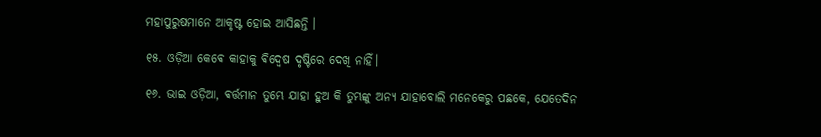ମହାପୁରୁଷମାନେ ଆକୃଷ୍ଟ ହୋଇ ଆସିଛନ୍ତି ।

୧୫. ଓଡ଼ିଆ କେଵେ କାହାକୁ ଵିଦ୍ଵେଷ ଦୃଷ୍ଟିରେ ଦେଖି ନାହିଁ।

୧୬. ଭାଇ ଓଡ଼ିଆ, ଵର୍ତ୍ତମାନ ତୁମ୍ଭେ ଯାହା ହୁଅ କି ତୁମ୍ଭଙ୍କୁ ଅନ୍ୟ ଯାହାବୋଲି ମନେକେରୁ ପଛକେ, ଯେତେଦିନ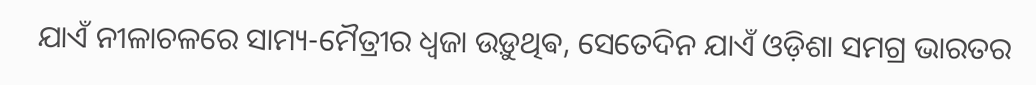ଯାଏଁ ନୀଳାଚଳରେ ସାମ୍ୟ-ମୈତ୍ରୀର ଧ୍ଵଜା ଉଡ଼ୁଥିଵ, ସେତେଦିନ ଯାଏଁ ଓଡ଼ିଶା ସମଗ୍ର ଭାରତର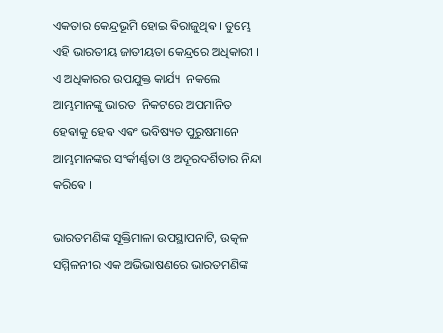ଏକତାର କେନ୍ଦ୍ରଭୂମି ହୋଇ ଵିରାଜୁଥିଵ । ତୁମ୍ଭେ ଏହି ଭାରତୀୟ ଜାତୀୟତା କେନ୍ଦ୍ରରେ ଅଧିକାରୀ । ଏ ଅଧିକାରର ଉପଯୁକ୍ତ କାର୍ଯ୍ୟ  ନକଲେ ଆମ୍ଭମାନଙ୍କୁ ଭାରତ  ନିକଟରେ ଅପମାନିତ ହେଵାକୁ ହେଵ ଏଵଂ ଭବିଷ୍ୟତ ପୁରୁଷମାନେ ଆମ୍ଭମାନଙ୍କର ସଂର୍କୀର୍ଣ୍ଣତା ଓ ଅଦୂରଦର୍ଶିତାର ନିନ୍ଦା କରିଵେ ।

ଭାରତମଣିଙ୍କ ସୂକ୍ତିମାଳା ଉପସ୍ଥାପନାଟି, ଉତ୍କଳ ସମ୍ମିଳନୀର ଏକ ଅଭିଭାଷଣରେ ଭାରତମଣିଙ୍କ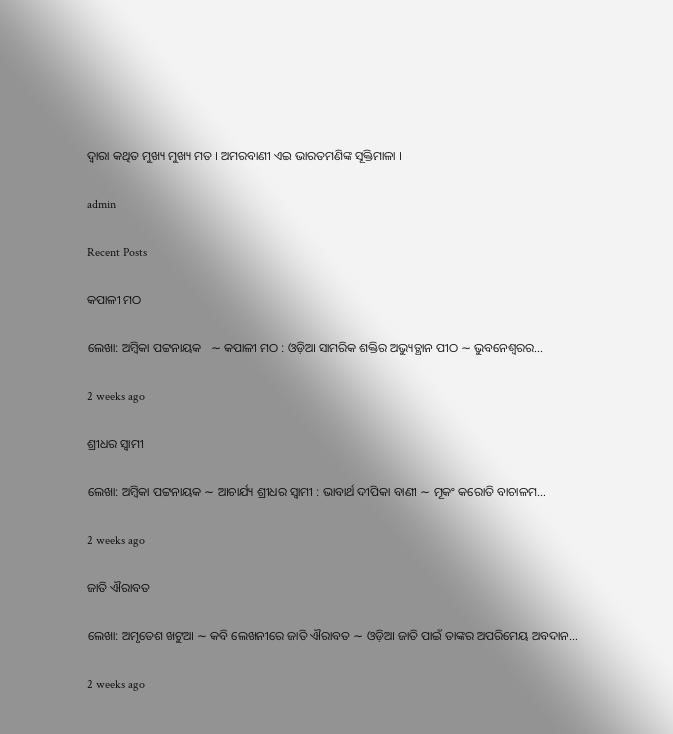ଦ୍ଵାରା କଥିତ ମୁଖ୍ୟ ମୁଖ୍ୟ ମତ । ଅମରବାଣୀ ଏଇ ଭାରତମଣିଙ୍କ ସୂକ୍ତିମାଳା ।

admin

Recent Posts

କପାଳୀ ମଠ

ଲେଖା: ଅମ୍ବିକା ପଟ୍ଟନାୟକ   ∼ କପାଳୀ ମଠ : ଓଡ଼ିଆ ସାମରିକ ଶକ୍ତିର ଅଭ୍ୟୁତ୍ଥାନ ପୀଠ ∼ ଭୁବନେଶ୍ୱରର…

2 weeks ago

ଶ୍ରୀଧର ସ୍ୱାମୀ

ଲେଖା: ଅମ୍ବିକା ପଟ୍ଟନାୟକ ∼ ଆଚାର୍ଯ୍ୟ ଶ୍ରୀଧର ସ୍ୱାମୀ : ଭାବାର୍ଥ ଦୀପିକା ବାଣୀ ∼ ମୂକଂ କରୋତି ବାଚାଳମ…

2 weeks ago

ଜାତି ଐରାବତ

ଲେଖା: ଅମୃତେଶ ଖଟୁଆ ∼ କବି ଲେଖନୀରେ ଜାତି ଐରାବତ ∼ ଓଡ଼ିଆ ଜାତି ପାଇଁ ତାଙ୍କର ଅପରିମେୟ ଅବଦାନ…

2 weeks ago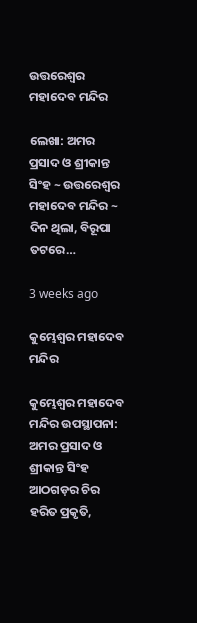ଉତ୍ତରେଶ୍ଵର ମହାଦେବ ମନ୍ଦିର

ଲେଖା: ଅମର ପ୍ରସାଦ ଓ ଶ୍ରୀକାନ୍ତ ସିଂହ ~ ଉତ୍ତରେଶ୍ଵର ମହାଦେବ ମନ୍ଦିର ~ ଦିନ ଥିଲା, ବିରୂପା ତଟରେ…

3 weeks ago

କୁମ୍ଭେଶ୍ୱର ମହାଦେବ ମନ୍ଦିର

କୁମ୍ଭେଶ୍ୱର ମହାଦେବ ମନ୍ଦିର ଉପସ୍ଥାପନା: ଅମର ପ୍ରସାଦ ଓ ଶ୍ରୀକାନ୍ତ ସିଂହ  ଆଠଗଡ଼ର ଚିର ହରିତ ପ୍ରକୃତି,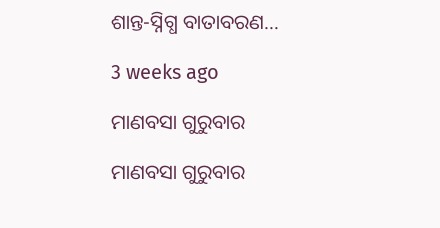ଶାନ୍ତ-ସ୍ନିଗ୍ଧ ବାତାବରଣ…

3 weeks ago

ମାଣବସା ଗୁରୁବାର

ମାଣବସା ଗୁରୁବାର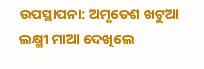ଉପସ୍ଥାପନା: ଅମୃତେଶ ଖଟୁଆ ଲକ୍ଷ୍ମୀ ମାଆ ଦେଖିଲେ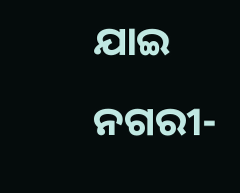ଯାଇ ନଗରୀ-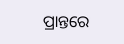ପ୍ରାନ୍ତରେ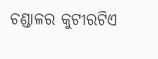ଚଣ୍ଡାଳର କୁଟୀରଟିଏ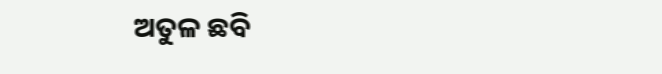ଅତୁଳ ଛବି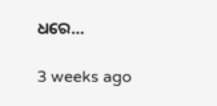ଧରେ…

3 weeks ago